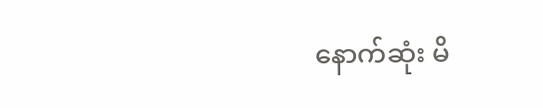နောက်ဆုံး မိ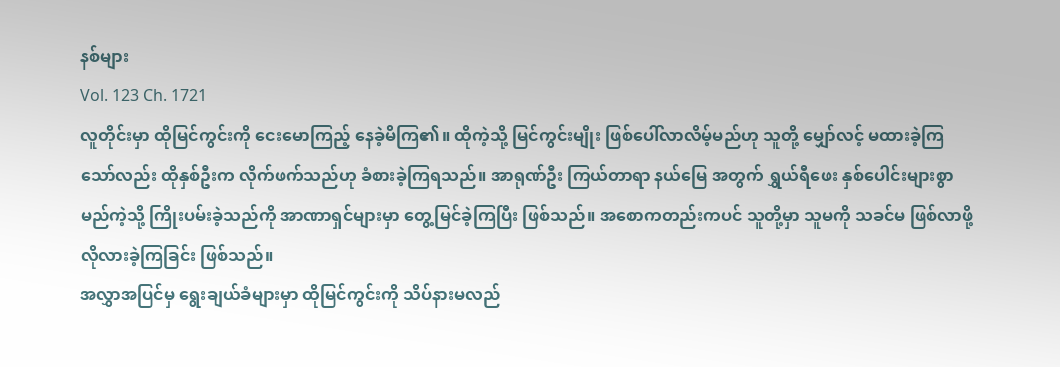နစ်များ
Vol. 123 Ch. 1721
လူတိုင်းမှာ ထိုမြင်ကွင်းကို ငေးမောကြည့် နေခဲ့မိကြ၏။ ထိုကဲ့သို့ မြင်ကွင်းမျိုး ဖြစ်ပေါ်လာလိမ့်မည်ဟု သူတို့ မျှော်လင့် မထားခဲ့ကြသော်လည်း ထိုနှစ်ဦးက လိုက်ဖက်သည်ဟု ခံစားခဲ့ကြရသည်။ အာရုဏ်ဦး ကြယ်တာရာ နယ်မြေ အတွက် ရွှယ်ရီဖေး နှစ်ပေါင်းများစွာ မည်ကဲ့သို့ ကြိုးပမ်းခဲ့သည်ကို အာဏာရှင်များမှာ တွေ့မြင်ခဲ့ကြပြီး ဖြစ်သည်။ အစောကတည်းကပင် သူတို့မှာ သူမကို သခင်မ ဖြစ်လာဖို့ လိုလားခဲ့ကြခြင်း ဖြစ်သည်။
အလွှာအပြင်မှ ရွေးချယ်ခံများမှာ ထိုမြင်ကွင်းကို သိပ်နားမလည်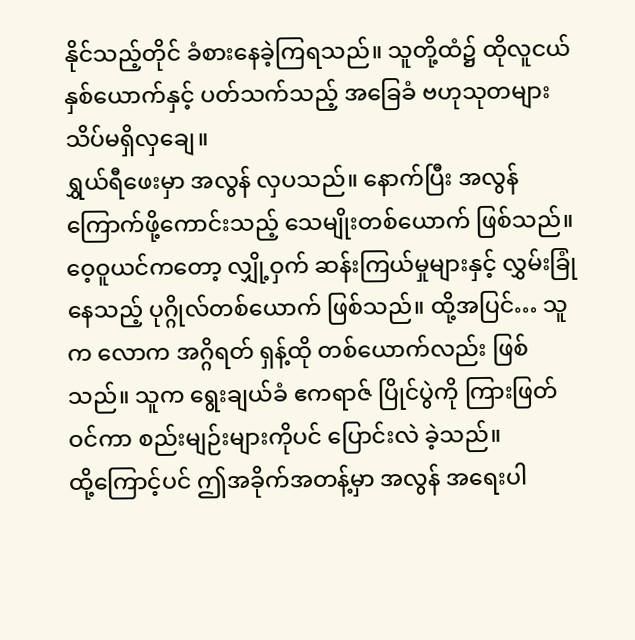နိုင်သည့်တိုင် ခံစားနေခဲ့ကြရသည်။ သူတို့ထံ၌ ထိုလူငယ်နှစ်ယောက်နှင့် ပတ်သက်သည့် အခြေခံ ဗဟုသုတများ သိပ်မရှိလှချေ။
ရွှယ်ရီဖေးမှာ အလွန် လှပသည်။ နောက်ပြီး အလွန် ကြောက်ဖို့ကောင်းသည့် သေမျိုးတစ်ယောက် ဖြစ်သည်။ ဝေ့ဝူယင်ကတော့ လျှို့ဝှက် ဆန်းကြယ်မှုများနှင့် လွှမ်းခြုံနေသည့် ပုဂ္ဂိုလ်တစ်ယောက် ဖြစ်သည်။ ထို့အပြင်… သူက လောက အဂ္ဂိရတ် ရှန့်ထို တစ်ယောက်လည်း ဖြစ်သည်။ သူက ရွေးချယ်ခံ ဧကရာဇ် ပြိုင်ပွဲကို ကြားဖြတ်ဝင်ကာ စည်းမျဉ်းများကိုပင် ပြောင်းလဲ ခဲ့သည်။
ထို့ကြောင့်ပင် ဤအခိုက်အတန့်မှာ အလွန် အရေးပါ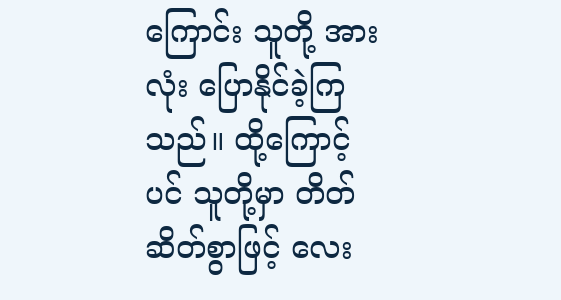ကြောင်း သူတို့ အားလုံး ပြောနိုင်ခဲ့ကြသည်။ ထို့ကြောင့်ပင် သူတို့မှာ တိတ်ဆိတ်စွာဖြင့် လေး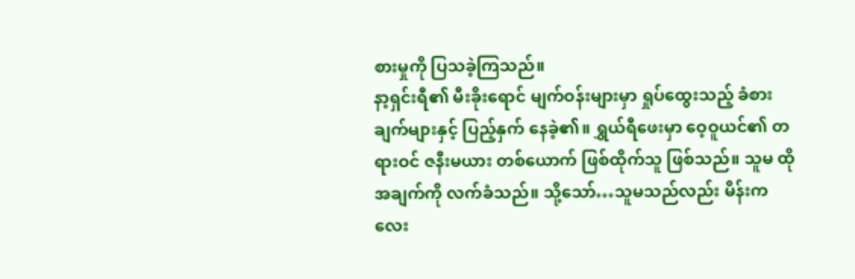စားမှုကို ပြသခဲ့ကြသည်။
နာ့ရှင်းရီ၏ မီးခိုးရောင် မျက်ဝန်းများမှာ ရှုပ်ထွေးသည့် ခံစားချက်များနှင့် ပြည့်နှက် နေခဲ့၏။ ရွှယ်ရီဖေးမှာ ဝေ့ဝူယင်၏ တရားဝင် ဇနီးမယား တစ်ယောက် ဖြစ်ထိုက်သူ ဖြစ်သည်။ သူမ ထိုအချက်ကို လက်ခံသည်။ သို့သော်…သူမသည်လည်း မိန်းကလေး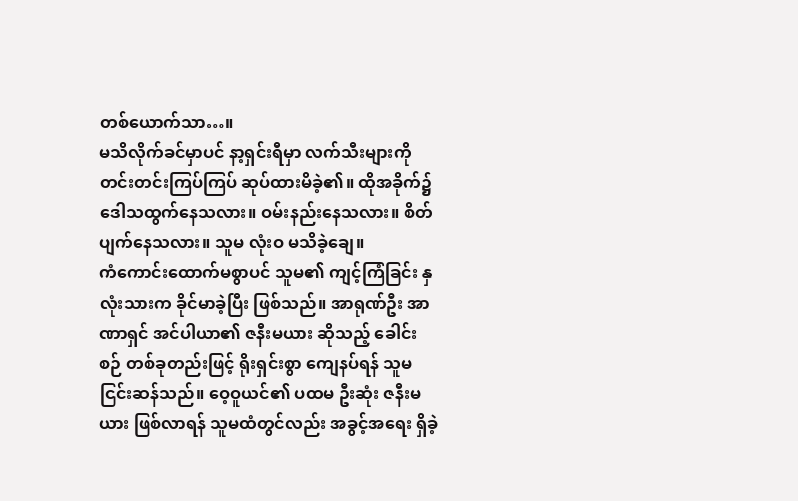တစ်ယောက်သာ…။
မသိလိုက်ခင်မှာပင် နာ့ရှင်းရီမှာ လက်သီးများကို တင်းတင်းကြပ်ကြပ် ဆုပ်ထားမိခဲ့၏။ ထိုအခိုက်၌ ဒေါသထွက်နေသလား။ ဝမ်းနည်းနေသလား။ စိတ်ပျက်နေသလား။ သူမ လုံးဝ မသိခဲ့ချေ။
ကံကောင်းထောက်မစွာပင် သူမ၏ ကျင့်ကြံခြင်း နှလုံးသားက ခိုင်မာခဲ့ပြီး ဖြစ်သည်။ အာရုဏ်ဦး အာဏာရှင် အင်ပါယာ၏ ဇနီးမယား ဆိုသည့် ခေါင်းစဉ် တစ်ခုတည်းဖြင့် ရိုးရှင်းစွာ ကျေနပ်ရန် သူမ ငြင်းဆန်သည်။ ဝေ့ဝူယင်၏ ပထမ ဦးဆုံး ဇနီးမယား ဖြစ်လာရန် သူမထံတွင်လည်း အခွင့်အရေး ရှိခဲ့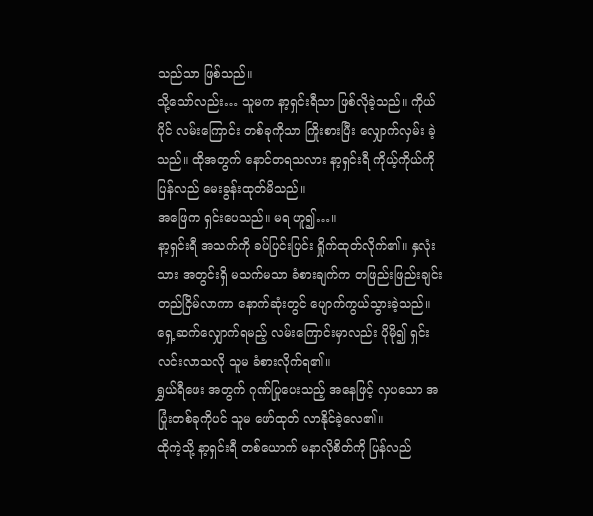သည်သာ ဖြစ်သည်။
သို့သော်လည်း… သူမက နာ့ရှင်းရီသာ ဖြစ်လိုခဲ့သည်။ ကိုယ်ပိုင် လမ်းကြောင်း တစ်ခုကိုသာ ကြိုးစားပြီး လျှောက်လှမ်း ခဲ့သည်။ ထိုအတွက် နောင်တရသလား နာ့ရှင်းရီ ကိုယ့်ကိုယ်ကို ပြန်လည် မေးခွန်းထုတ်မိသည်။
အဖြေက ရှင်းပေသည်။ မရ ဟူ၍…။
နာ့ရှင်းရီ အသက်ကို ခပ်ပြင်းပြင်း ရှိုက်ထုတ်လိုက်၏။ နှလုံးသား အတွင်းရှိ မသက်မသာ ခံစားချက်က တဖြည်းဖြည်းချင်း တည်ငြိမ်လာကာ နောက်ဆုံးတွင် ပျောက်ကွယ်သွားခဲ့သည်။ ရှေ့ဆက်လျှောက်ရမည့် လမ်းကြောင်းမှာလည်း ပိုမို၍ ရှင်းလင်းလာသလို သူမ ခံစားလိုက်ရ၏။
ရွှယ်ရီဖေး အတွက် ဂုဏ်ပြုပေးသည့် အနေဖြင့် လှပသော အပြုံးတစ်ခုကိုပင် သူမ ဖော်ထုတ် လာနိုင်ခဲ့လေ၏။
ထိုကဲ့သို့ နာ့ရှင်းရီ တစ်ယောက် မနာလိုစိတ်ကို ပြန်လည်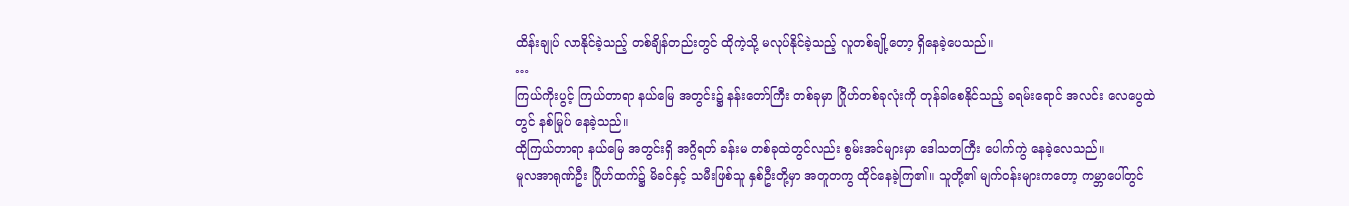ထိန်းချုပ် လာနိုင်ခဲ့သည့် တစ်ချိန်တည်းတွင် ထိုကဲ့သို့ မလုပ်နိုင်ခဲ့သည့် လူတစ်ချို့တော့ ရှိနေခဲ့ပေသည်။
…
ကြယ်ကိုးပွင့် ကြယ်တာရာ နယ်မြေ အတွင်း၌ နန်းတော်ကြီး တစ်ခုမှာ ဂြိုဟ်တစ်ခုလုံးကို တုန်ခါစေနိုင်သည့် ခရမ်းရောင် အလင်း လေပွေထဲတွင် နစ်မြုပ် နေခဲ့သည်။
ထိုကြယ်တာရာ နယ်မြေ အတွင်းရှိ အဂ္ဂိရတ် ခန်းမ တစ်ခုထဲတွင်လည်း စွမ်းအင်များမှာ ဒေါသတကြီး ပေါက်ကွဲ နေခဲ့လေသည်။
မူလအာရုဏ်ဦး ဂြိုဟ်ထက်၌ မိခင်နှင့် သမီးဖြစ်သူ နှစ်ဦးတို့မှာ အတူတကွ ထိုင်နေခဲ့ကြ၏။ သူတို့၏ မျက်ဝန်းများကတော့ ကမ္ဘာပေါ်တွင်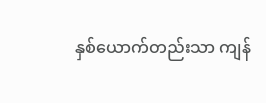နှစ်ယောက်တည်းသာ ကျန်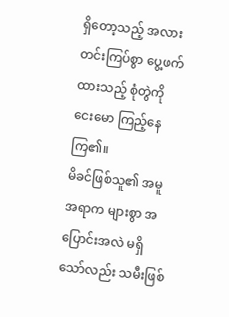ရှိတော့သည့် အလား တင်းကြပ်စွာ ပွေ့ဖက်ထားသည့် စုံတွဲကို ငေးမော ကြည့်နေကြ၏။
မိခင်ဖြစ်သူ၏ အမူအရာက များစွာ အပြောင်းအလဲ မရှိသော်လည်း သမီးဖြစ်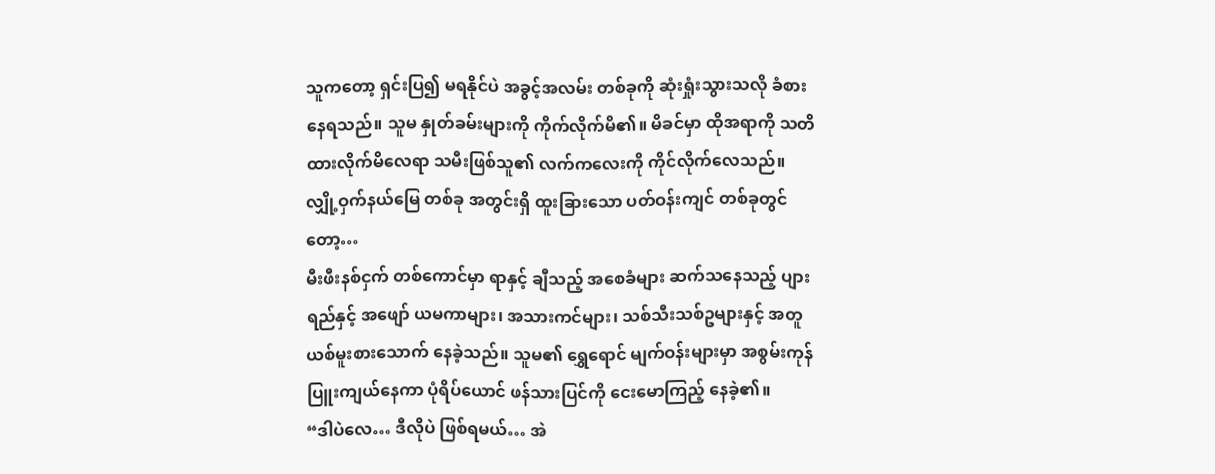သူကတော့ ရှင်းပြ၍ မရနိုင်ပဲ အခွင့်အလမ်း တစ်ခုကို ဆုံးရှုံးသွားသလို ခံစားနေရသည်။ သူမ နှုတ်ခမ်းများကို ကိုက်လိုက်မိ၏။ မိခင်မှာ ထိုအရာကို သတိထားလိုက်မိလေရာ သမီးဖြစ်သူ၏ လက်ကလေးကို ကိုင်လိုက်လေသည်။
လျှို့ဝှက်နယ်မြေ တစ်ခု အတွင်းရှိ ထူးခြားသော ပတ်ဝန်းကျင် တစ်ခုတွင်တော့…
မီးဖီးနစ်ငှက် တစ်ကောင်မှာ ရာနှင့် ချီသည့် အစေခံများ ဆက်သနေသည့် ပျားရည်နှင့် အဖျော် ယမကာများ၊ အသားကင်များ၊ သစ်သီးသစ်ဥများနှင့် အတူ ယစ်မူးစားသောက် နေခဲ့သည်။ သူမ၏ ရွှေရောင် မျက်ဝန်းများမှာ အစွမ်းကုန် ပြူးကျယ်နေကာ ပုံရိပ်ယောင် ဖန်သားပြင်ကို ငေးမောကြည့် နေခဲ့၏။
“ဒါပဲလေ… ဒီလိုပဲ ဖြစ်ရမယ်… အဲ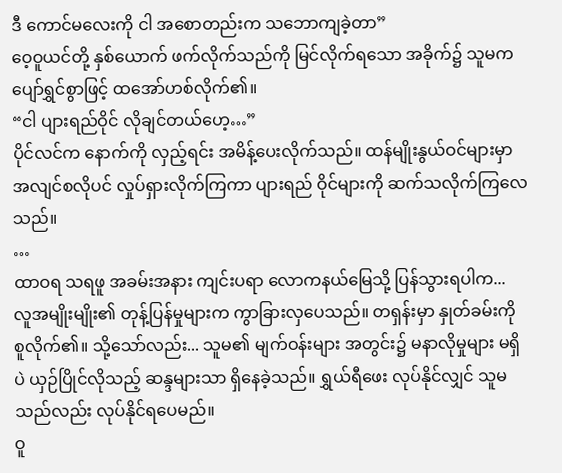ဒီ ကောင်မလေးကို ငါ အစောတည်းက သဘောကျခဲ့တာ”
ဝေ့ဝူယင်တို့ နှစ်ယောက် ဖက်လိုက်သည်ကို မြင်လိုက်ရသော အခိုက်၌ သူမက ပျော်ရွှင်စွာဖြင့် ထအော်ဟစ်လိုက်၏။
“ငါ ပျားရည်ဝိုင် လိုချင်တယ်ဟေ့…”
ပိုင်လင်က နောက်ကို လှည့်ရင်း အမိန့်ပေးလိုက်သည်။ ထန်မျိုးနွယ်ဝင်များမှာ အလျင်စလိုပင် လှုပ်ရှားလိုက်ကြကာ ပျားရည် ဝိုင်များကို ဆက်သလိုက်ကြလေသည်။
…
ထာဝရ သရဖူ အခမ်းအနား ကျင်းပရာ လောကနယ်မြေသို့ ပြန်သွားရပါက...
လူအမျိုးမျိုး၏ တုန့်ပြန်မှုများက ကွာခြားလှပေသည်။ တရှန်းမှာ နှုတ်ခမ်းကို စူလိုက်၏။ သို့သော်လည်း... သူမ၏ မျက်ဝန်းများ အတွင်း၌ မနာလိုမှုများ မရှိပဲ ယှဉ်ပြိုင်လိုသည့် ဆန္ဒများသာ ရှိနေခဲ့သည်။ ရွှယ်ရီဖေး လုပ်နိုင်လျှင် သူမသည်လည်း လုပ်နိုင်ရပေမည်။
ဝူ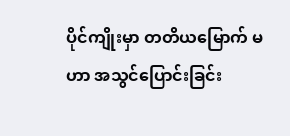ပိုင်ကျိုးမှာ တတိယမြောက် မဟာ အသွင်ပြောင်းခြင်း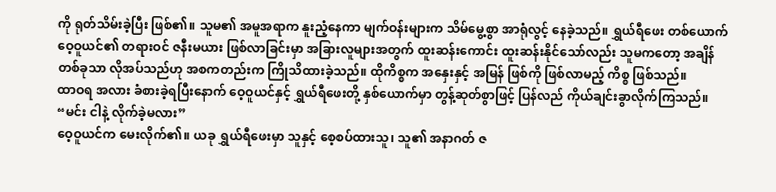ကို ရုတ်သိမ်းခဲ့ပြီး ဖြစ်၏။ သူမ၏ အမူအရာက နူးညံ့နေကာ မျက်ဝန်းများက သိမ်မွေ့စွာ အာရုံလွင့် နေခဲ့သည်။ ရွှယ်ရီဖေး တစ်ယောက် ဝေ့ဝူယင်၏ တရားဝင် ဇနီးမယား ဖြစ်လာခြင်းမှာ အခြားလူများအတွက် ထူးဆန်းကောင်း ထူးဆန်းနိုင်သော်လည်း သူမကတော့ အချိန်တစ်ခုသာ လိုအပ်သည်ဟု အစကတည်းက ကြိုသိထားခဲ့သည်။ ထိုကိစ္စက အနှေးနှင့် အမြန် ဖြစ်ကို ဖြစ်လာမည့် ကိစ္စ ဖြစ်သည်။
ထာဝရ အလား ခံစားခဲ့ရပြီးနောက် ဝေ့ဝူယင်နှင့် ရွှယ်ရီဖေးတို့ နှစ်ယောက်မှာ တွန့်ဆုတ်စွာဖြင့် ပြန်လည် ကိုယ်ချင်းခွာလိုက်ကြသည်။
“မင်း ငါနဲ့ လိုက်ခဲ့မလား”
ဝေ့ဝူယင်က မေးလိုက်၏။ ယခု ရွှယ်ရီဖေးမှာ သူနှင့် စေ့စပ်ထားသူ၊ သူ၏ အနာဂတ် ဇ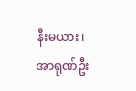နီးမယား၊ အာရုဏ်ဦး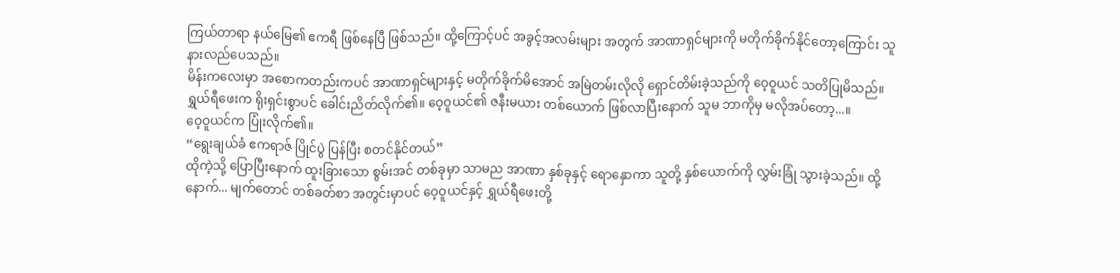ကြယ်တာရာ နယ်မြေ၏ ဧကရီ ဖြစ်နေပြီ ဖြစ်သည်။ ထို့ကြောင့်ပင် အခွင့်အလမ်းများ အတွက် အာဏာရှင်များကို မတိုက်ခိုက်နိုင်တော့ကြောင်း သူ နားလည်ပေသည်။
မိန်းကလေးမှာ အစောကတည်းကပင် အာဏာရှင်များနှင့် မတိုက်ခိုက်မိအောင် အမြဲတမ်းလိုလို ရှောင်တိမ်းခဲ့သည်ကို ဝေ့ဝူယင် သတိပြုမိသည်။
ရွှယ်ရီဖေးက ရိုးရှင်းစွာပင် ခေါင်းညိတ်လိုက်၏။ ဝေ့ဝူယင်၏ ဇနီးမယား တစ်ယောက် ဖြစ်လာပြီးနောက် သူမ ဘာကိုမှ မလိုအပ်တော့...။
ဝေ့ဝူယင်က ပြုံးလိုက်၏။
“ရွေးချယ်ခံ ဧကရာဇ် ပြိုင်ပွဲ ပြန်ပြီး စတင်နိုင်တယ်”
ထိုကဲ့သို့ ပြောပြီးနောက် ထူးခြားသော စွမ်းအင် တစ်ခုမှာ သာမည အာဏာ နှစ်ခုနှင့် ရောနှောကာ သူတို့ နှစ်ယောက်ကို လွှမ်းခြုံ သွားခဲ့သည်။ ထို့နောက်... မျက်တောင် တစ်ခတ်စာ အတွင်းမှာပင် ဝေ့ဝူယင်နှင့် ရွှယ်ရီဖေးတို့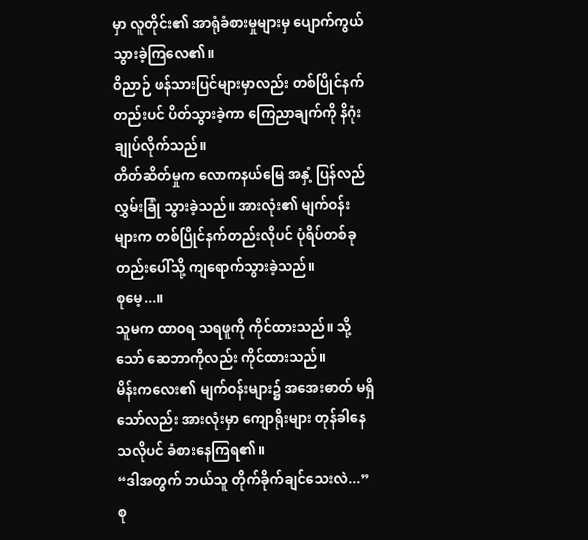မှာ လူတိုင်း၏ အာရုံခံစားမှုများမှ ပျောက်ကွယ် သွားခဲ့ကြလေ၏။
ဝိညာဉ် ဖန်သားပြင်များမှာလည်း တစ်ပြိုင်နက်တည်းပင် ပိတ်သွားခဲ့ကာ ကြေညာချက်ကို နိဂုံးချုပ်လိုက်သည်။
တိတ်ဆိတ်မှုက လောကနယ်မြေ အနှံ့ ပြန်လည် လွှမ်းခြုံ သွားခဲ့သည်။ အားလုံး၏ မျက်ဝန်းများက တစ်ပြိုင်နက်တည်းလိုပင် ပုံရိပ်တစ်ခုတည်းပေါ်သို့ ကျရောက်သွားခဲ့သည်။
စုမေ့...။
သူမက ထာဝရ သရဖူကို ကိုင်ထားသည်။ သို့သော် ဆေဘာကိုလည်း ကိုင်ထားသည်။
မိန်းကလေး၏ မျက်ဝန်းများ၌ အအေးဓာတ် မရှိသော်လည်း အားလုံးမှာ ကျောရိုးများ တုန်ခါနေသလိုပင် ခံစားနေကြရ၏။
“ဒါအတွက် ဘယ်သူ တိုက်ခိုက်ချင်သေးလဲ...”
စု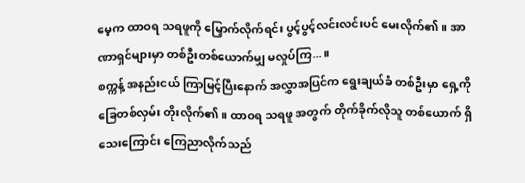မေ့က ထာဝရ သရဖူကို မြှောက်လိုက်ရင်း ပွင့်ပွင့်လင်းလင်းပင် မေးလိုက်၏။ အာဏာရှင်များမှာ တစ်ဦးတစ်ယောက်မျှ မလှုပ်ကြ...။
စက္ကန့် အနည်းငယ် ကြာမြင့်ပြီးနောက် အလွှာအပြင်က ရွေးချယ်ခံ တစ်ဦးမှာ ရှေ့ကို ခြေတစ်လှမ်း တိုးလိုက်၏။ ထာဝရ သရဖူ အတွက် တိုက်ခိုက်လိုသူ တစ်ယောက် ရှိသေးကြောင်း ကြေညာလိုက်သည်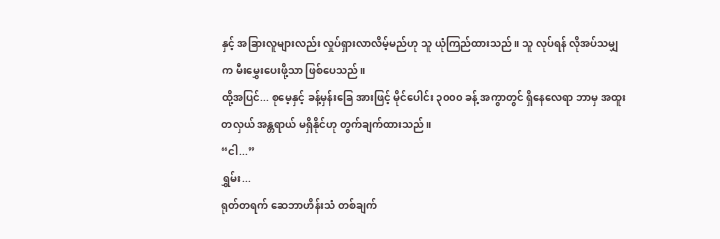နှင့် အခြားလူများလည်း လှုပ်ရှားလာလိမ့်မည်ဟု သူ ယုံကြည်ထားသည်။ သူ လုပ်ရန် လိုအပ်သမျှက မီးမွှေးပေးဖို့သာ ဖြစ်ပေသည်။
ထို့အပြင်... စုမေ့နှင့် ခန့်မှန်းခြေ အားဖြင့် မိုင်ပေါင်း ၃၀၀၀ ခန့် အကွာတွင် ရှိနေလေရာ ဘာမှ အထူးတလှယ် အန္တရာယ် မရှိနိုင်ဟု တွက်ချက်ထားသည်။
“ငါ...”
ရွှမ်း...
ရုတ်တရက် ဆေဘာဟိန်းသံ တစ်ချက်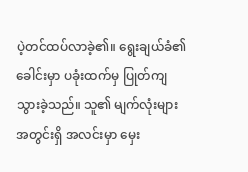ပဲ့တင်ထပ်လာခဲ့၏။ ရွေးချယ်ခံ၏ ခေါင်းမှာ ပခုံးထက်မှ ပြုတ်ကျသွားခဲ့သည်။ သူ၏ မျက်လုံးများ အတွင်းရှိ အလင်းမှာ မှေး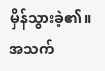မှိန်သွားခဲ့၏။ အသက်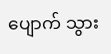ပျောက် သွား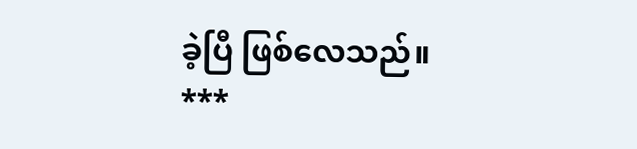ခဲ့ပြီ ဖြစ်လေသည်။
***